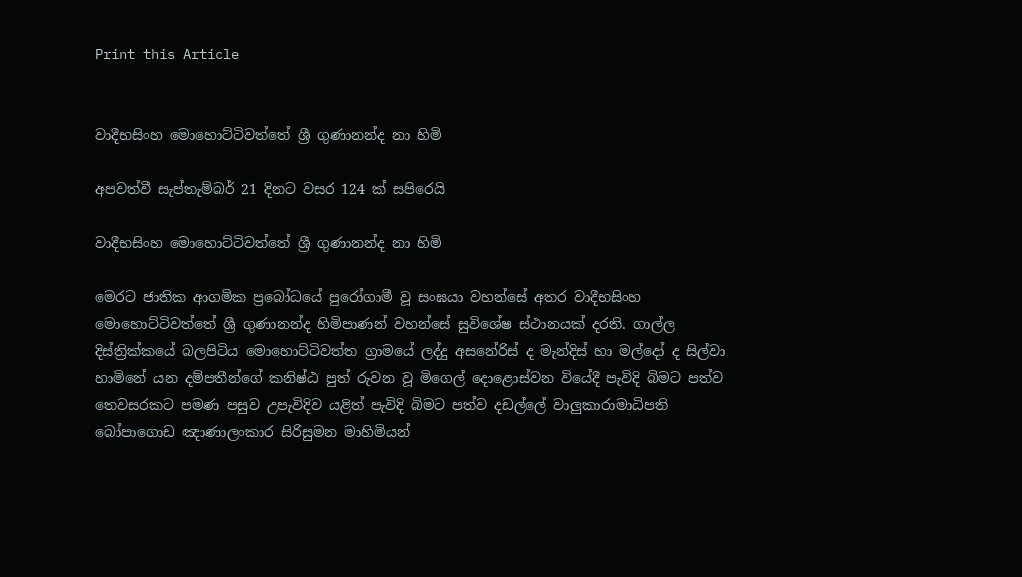Print this Article


වාදීභසිංහ මොහොට්ටිවත්තේ ශ්‍රී ගුණානන්ද නා හිමි

අපවත්වී සැප්තැම්බර් 21 දිනට වසර 124 ක් සපිරෙයි

වාදීභසිංහ මොහොට්ටිවත්තේ ශ්‍රී ගුණානන්ද නා හිමි

මෙරට ජාතික ආගමික ප්‍රබෝධයේ පුරෝගාමී වූ සංඝයා වහන්සේ අතර වාදීභසිංහ මොහොට්ටිවත්තේ ශ්‍රී ගුණානන්ද හිමිපාණන් වහන්සේ සුවිශේෂ ස්ථානයක් දරති. ගාල්ල දිස්ත්‍රික්කයේ බලපිටිය මොහොට්ටිවත්ත ග්‍රාමයේ ලද්දු අසනේරිස් ද මැන්දිස් හා මල්දෝ ද සිල්වා හාමිනේ යන දම්පතීන්ගේ කනිෂ්ඨ පුත් රුවන වූ මිගෙල් දොළොස්වන වියේදී පැවිදි බිමට පත්ව තෙවසරකට පමණ පසුව උපැවිදිව යළිත් පැවිදි බිමට පත්ව දඩල්ලේ වාලුකාරාමාධිපති බෝපාගොඩ ඤාණාලංකාර සිරිසුමන මාහිමියන්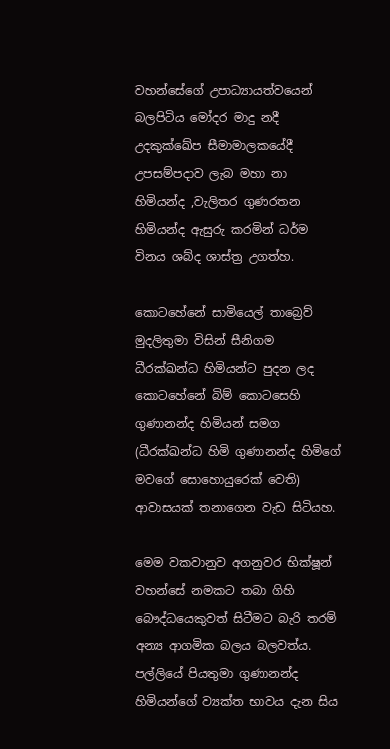වහන්සේගේ උපාධ්‍යායත්වයෙන් බලපිටිය මෝදර මාදු නදී උදකුක්ඛේප සීමාමාලකයේදී උපසම්පදාව ලැබ මහා නා හිමියන්ද ,වැලිතර ගුණරතන හිමියන්ද ඇසුරු කරමින් ධර්ම විනය ශබ්ද ශාස්ත්‍ර උගත්හ.

කොටහේනේ සාමියෙල් තාබ්‍රෙව් මුදලිතුමා විසින් සීනිගම ධීරක්ඛන්ධ හිමියන්ට පුදන ලද කොටහේනේ බිම් කොටසෙහි ගුණානන්ද හිමියන් සමග (ධීරක්ඛන්ධ හිමි ගුණානන්ද හිමිගේ මවගේ සොහොයුරෙක් වෙති) ආවාසයක් තනාගෙන වැඩ සිටියහ.

මෙම වකවානුව අගනුවර භික්ෂූන් වහන්සේ නමකට තබා ගිහි බෞද්ධයෙකුවත් සිටීමට බැරි තරම් අන්‍ය ආගමික බලය බලවත්ය. පල්ලියේ පියතුමා ගුණානන්ද හිමියන්ගේ ව්‍යක්ත භාවය දැන සිය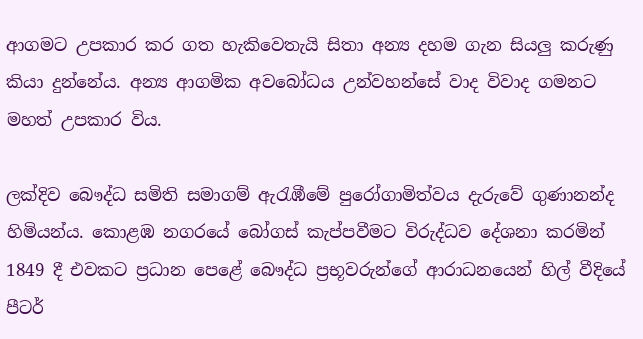ආගමට උපකාර කර ගත හැකිවෙතැයි සිතා අන්‍ය දහම ගැන සියලු කරුණු කියා දුන්නේය. අන්‍ය ආගමික අවබෝධය උන්වහන්සේ වාද විවාද ගමනට මහත් උපකාර විය.

ලක්දිව බෞද්ධ සමිති සමාගම් ඇරැඹීමේ පුරෝගාමිත්වය දැරුවේ ගුණානන්ද හිමියන්ය. කොළඹ නගරයේ බෝගස් කැප්පවීමට විරුද්ධව දේශනා කරමින් 1849 දී එවකට ප්‍රධාන පෙළේ බෞද්ධ ප්‍රභූවරුන්ගේ ආරාධනයෙන් හිල් වීදියේ පීටර්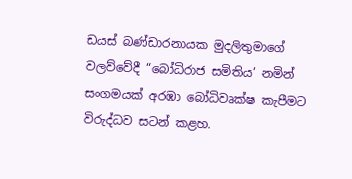ඩයස් බණ්ඩාරනායක මුදලිතුමාගේ වලව්වේදී “බෝධිරාජ සමිතිය’ නමින් සංගමයක් අරඹා බෝධිවෘක්ෂ කැපීමට විරුද්ධව සටන් කළහ.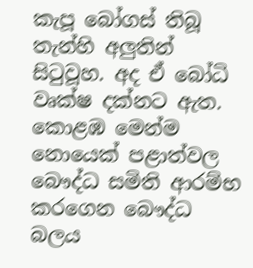කැපූ බෝගස් තිබූ තැන්හි අලුතින් සිටුවූහ. අද ඒ බෝධි වෘක්ෂ දක්නට ඇත. කොළඹ මෙන්ම නොයෙක් පළාත්වල බෞද්ධ සමිති ආරම්භ කරගෙන බෞද්ධ බලය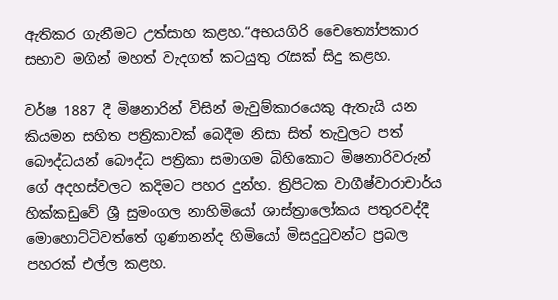ඇතිකර ගැනීමට උත්සාහ කළහ.“අභයගිරි චෛත්‍යෝපකාර සභාව මගින් මහත් වැදගත් කටයුතු රැසක් සිදු කළහ.

වර්ෂ 1887 දී මිෂනාරින් විසින් මැවුම්කාරයෙකු ඇතැයි යන කියමන සහිත පත්‍රිකාවක් බෙදීම නිසා සිත් තැවුලට පත් බෞද්ධයන් බෞද්ධ පත්‍රිකා සමාගම බිහිකොට මිෂනාරිවරුන් ගේ අදහස්වලට කදිමට පහර දුන්හ. ත්‍රිපිටක වාගීෂ්වාරාචාර්ය හික්කඩුවේ ශ්‍රී සුමංගල නාහිමියෝ ශාස්ත්‍රාලෝකය පතුරවද්දී මොහොට්ටිවත්තේ ගුණානන්ද හිමියෝ මිසදුටුවන්ට ප්‍රබල පහරක් එල්ල කළහ.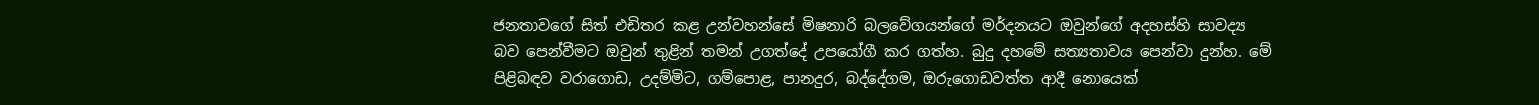ජනතාවගේ සිත් එඩිතර කළ උන්වහන්සේ මිෂනාරි බලවේගයන්ගේ මර්දනයට ඔවුන්ගේ අදහස්හි සාවද්‍ය බව පෙන්වීමට ඔවුන් තුළින් තමන් උගත්දේ උපයෝගී කර ගත්හ. බුදු දහමේ සත්‍යතාවය පෙන්වා දුන්හ. මේ පිළිබඳව වරාගොඩ, උදම්මිට, ගම්පොළ, පානදුර, බද්දේගම, ඔරුගොඩවත්ත ආදී නොයෙක්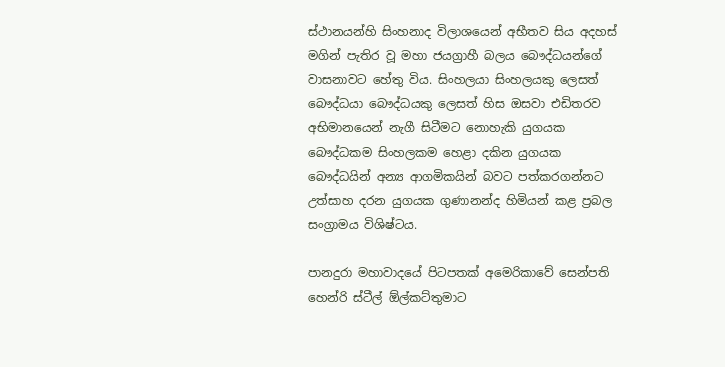ස්ථානයන්හි සිංහනාද විලාශයෙන් අභීතව සිය අදහස් මගින් පැතිර වූ මහා ජයග්‍රාහී බලය බෞද්ධයන්ගේ වාසනාවට හේතු විය. සිංහලයා සිංහලයකු ලෙසත් බෞද්ධයා බෞද්ධයකු ලෙසත් හිස ඔසවා එඩිතරව අභිමානයෙන් නැගී සිටීමට නොහැකි යුගයක බෞද්ධකම සිංහලකම හෙළා දකින යුගයක බෞද්ධයින් අන්‍ය ආගමිකයින් බවට පත්කරගන්නට උත්සාහ දරන යුගයක ගුණානන්ද හිමියන් කළ ප්‍රබල සංග්‍රාමය විශිෂ්ටය.

පානදුරා මහාවාදයේ පිටපතක් අමෙරිකාවේ සෙන්පති හෙන්රි ස්ටීල් ඕල්කට්තුමාට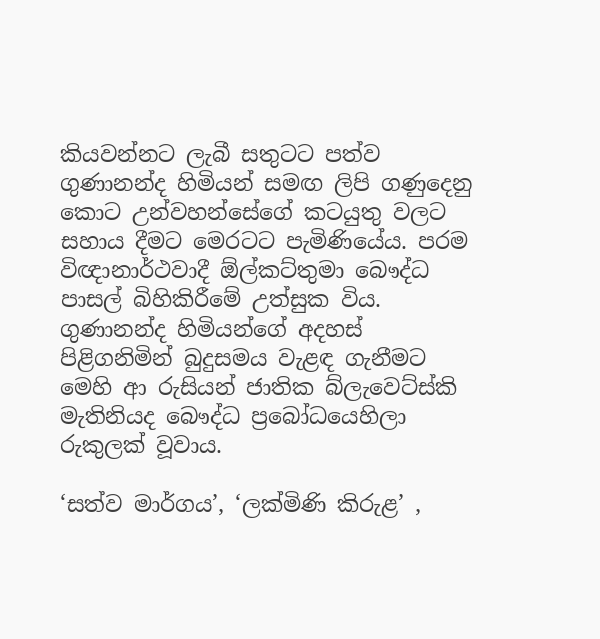කියවන්නට ලැබී සතුටට පත්ව ගුණානන්ද හිමියන් සමඟ ලිපි ගණුදෙනු කොට උන්වහන්සේගේ කටයුතු වලට සහාය දීමට මෙරටට පැමිණියේය. පරම විඥානාර්ථවාදී ඕල්කට්තුමා බෞද්ධ පාසල් බිහිකිරීමේ උත්සුක විය. ගුණානන්ද හිමියන්ගේ අදහස් පිළිගනිමින් බුදුසමය වැළඳ ගැනීමට මෙහි ආ රුසියන් ජාතික බ්ලැවෙට්ස්කි මැතිනියද බෞද්ධ ප්‍රබෝධයෙහිලා රුකුලක් වූවාය.

‘සත්ව මාර්ගය’, ‘ලක්මිණි කිරුළ’ ,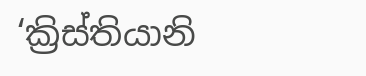‘ක්‍රිස්තියානි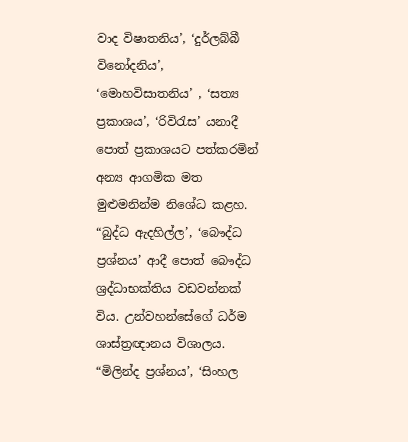වාද විෂාතනිය’, ‘දුර්ලබ්බී විනෝදනිය’, ‘මොහවිසාතනිය’ , ‘සත්‍ය ප්‍රකාශය’, ‘රිවිරැස’ යනාදී පොත් ප්‍රකාශයට පත්කරමින් අන්‍ය ආගමික මත මුළුමනින්ම නිශේධ කළහ. “බුද්ධ ඇදහිල්ල’, ‘බෞද්ධ ප්‍රශ්නය’ ආදී පොත් බෞද්ධ ශ්‍රද්ධාභක්තිය වඩවන්නක් විය. උන්වහන්සේගේ ධර්ම ශාස්ත්‍රඥානය විශාලය. “මිලින්ද ප්‍රශ්නය’, ‘සිංහල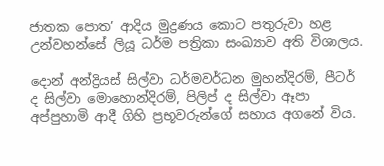ජාතක පොත’ ආදිය මුද්‍රණය කොට පතුරුවා හළ උන්වහන්සේ ලියූ ධර්ම පත්‍රිකා සංඛ්‍යාව අති විශාලය.

දොන් අන්ද්‍රියස් සිල්වා ධර්මවර්ධන මුහන්දිරම්, පීටර් ද සිල්වා මොහොන්දිරම්, පිලිප් ද සිල්වා ඈපා අප්පුහාමි ආදී ගිහි ප්‍රභූවරුන්ගේ සහාය අගනේ විය.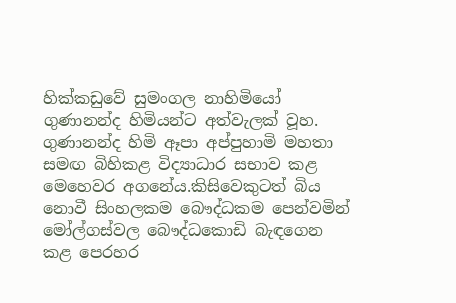හික්කඩුවේ සුමංගල නාහිමියෝ ගුණානන්ද හිමියන්ට අත්වැලක් වූහ. ගුණානන්ද හිමි ඈපා අප්පුහාමි මහතා සමඟ බිහිකළ විද්‍යාධාර සභාව කළ මෙහෙවර අගනේය.කිසිවෙකුටත් බිය නොවී සිංහලකම බෞද්ධකම පෙන්වමින් මෝල්ගස්වල බෞද්ධකොඩි බැඳගෙන කළ පෙරහර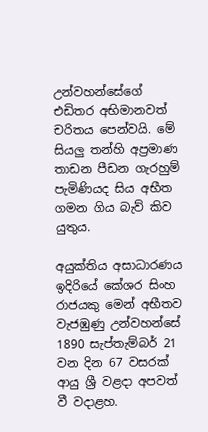උන්වහන්සේගේ එඩිතර අභිමානවත් චරිතය පෙන්වයි. මේ සියලු තන්හි අප්‍රමාණ තාඩන පීඩන ගැරහුම් පැමිණියද සිය අභීත ගමන ගිය බැව් කිව යුතුය.

අයුක්තිය අසාධාරණය ඉදිරියේ කේශර සිංහ රාජයකු මෙන් අභීතව වැජඹුණු උන්වහන්සේ 1890 සැප්තැම්බර් 21 වන දින 67 වසරක් ආයු ශ්‍රී වළදා අපවත් වී වදාළහ.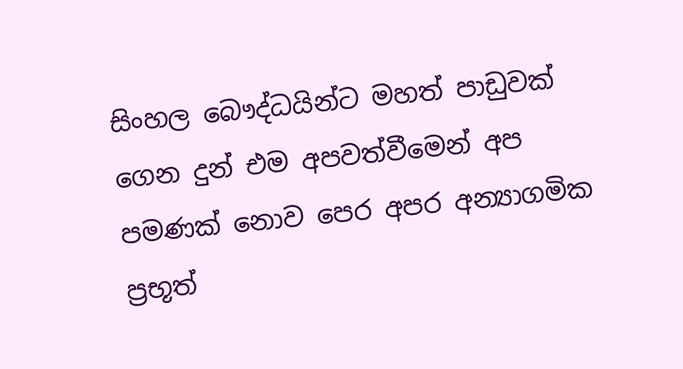සිංහල බෞද්ධයින්ට මහත් පාඩුවක් ගෙන දුන් එම අපවත්වීමෙන් අප පමණක් නොව පෙර අපර අන්‍යාගමික ප්‍රභූත්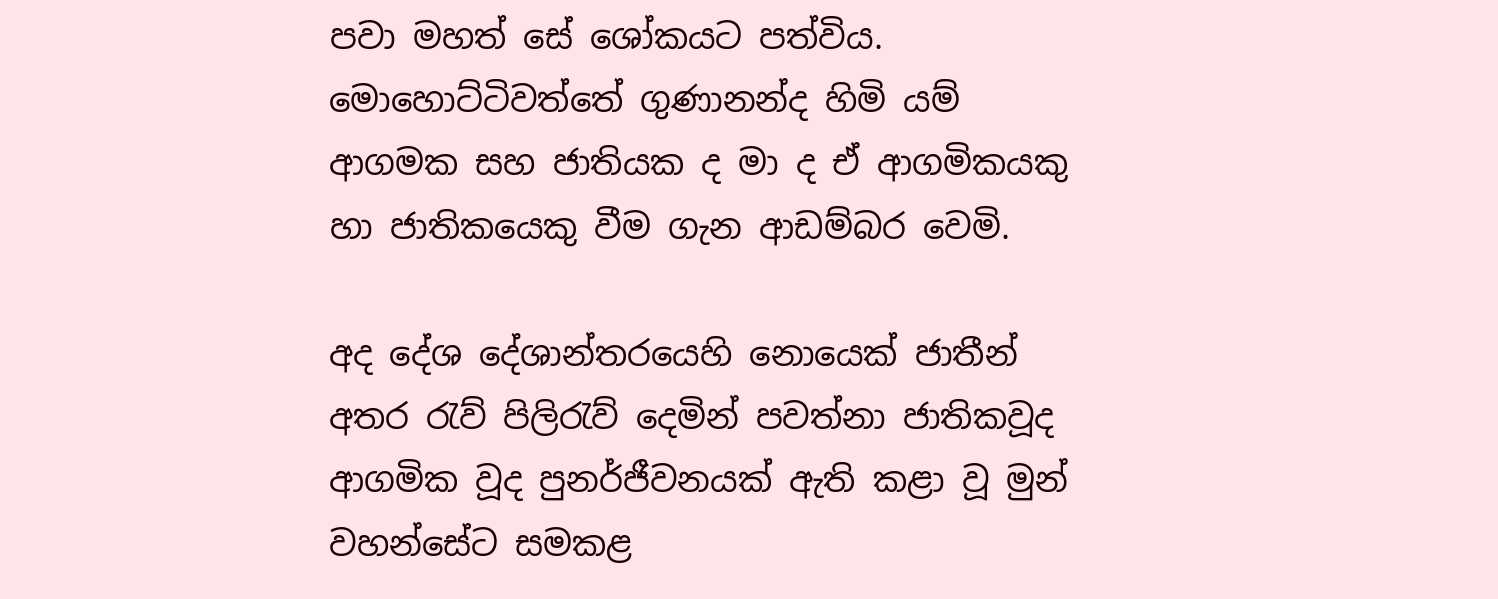පවා මහත් සේ ශෝකයට පත්විය. මොහොට්ටිවත්තේ ගුණානන්ද හිමි යම් ආගමක සහ ජාතියක ද මා ද ඒ ආගමිකයකු හා ජාතිකයෙකු වීම ගැන ආඩම්බර වෙමි.

අද දේශ දේශාන්තරයෙහි නොයෙක් ජාතීන් අතර රැව් පිලිරැව් දෙමින් පවත්නා ජාතිකවූද ආගමික වූද පුනර්ජීවනයක් ඇති කළා වූ මුන් වහන්සේට සමකළ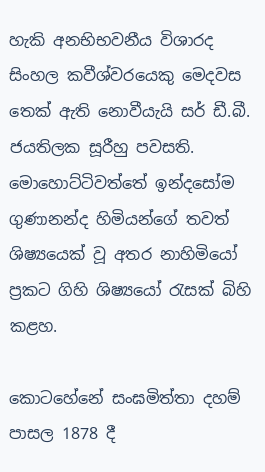හැකි අනභිභවනීය විශාරද සිංහල කවීශ්වරයෙකු මෙදවස තෙක් ඇති නොවීයැයි සර් ඩී.බී. ජයතිලක සූරීහු පවසති. මොහොට්ටිවත්තේ ඉන්දසෝම ගුණානන්ද හිමියන්ගේ තවත් ශිෂ්‍යයෙක් වූ අතර නාහිමියෝ ප්‍රකට ගිහි ශිෂ්‍යයෝ රැසක් බිහි කළහ.

කොටහේනේ සංඝමිත්තා දහම් පාසල 1878 දී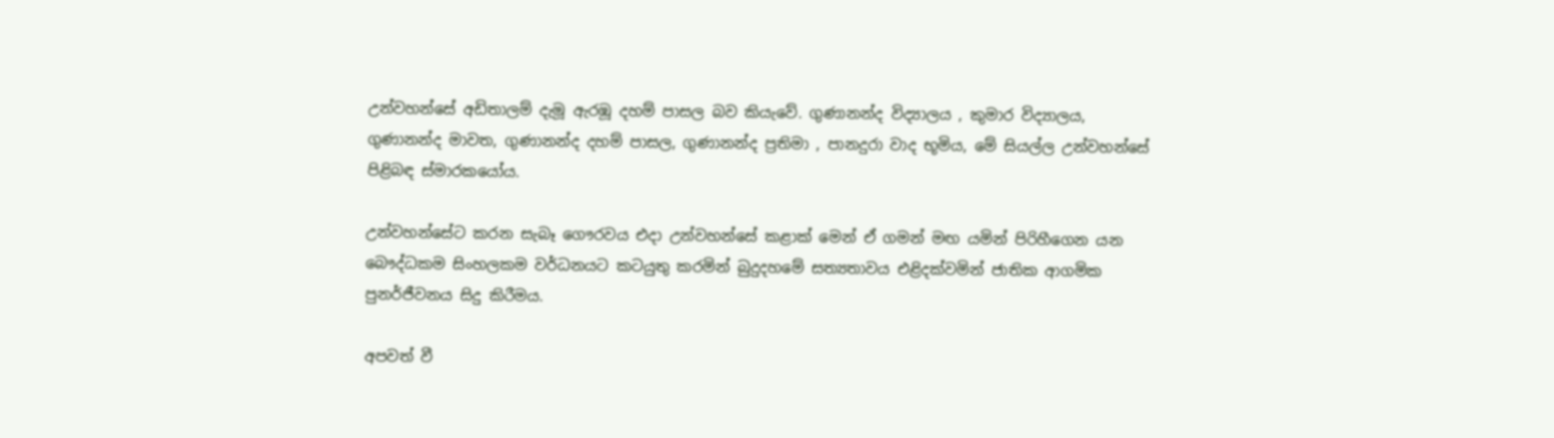උන්වහන්සේ අඩිතාලම් දැමූ ඇරඹූ දහම් පාසල බව කියැවේ. ගුණානන්ද විද්‍යාලය , කුමාර විද්‍යාලය, ගුණානන්ද මාවත, ගුණානන්ද දහම් පාසල, ගුණානන්ද ප්‍රතිමා , පානදුරා වාද භූමිය, මේ සියල්ල උන්වහන්සේ පිළිබඳ ස්මාරකයෝය.

උන්වහන්සේට කරන සැබෑ ගෞරවය එදා උන්වහන්සේ කළාක් මෙන් ඒ ගමන් මඟ යමින් පිරිහීගෙන යන බෞද්ධකම සිංහලකම වර්ධනයට කටයුතු කරමින් බුදුදහමේ සත්‍යතාවය එළිදක්වමින් ජාතික ආගමික පුනර්ජීවනය සිදු කිරීමය.

අපවත් වී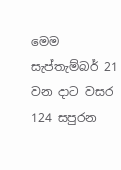මෙම සැප්තැම්බර් 21 වන දාට වසර 124 සපුරන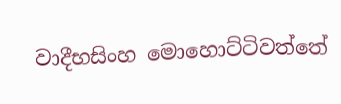වාදීභසිංහ මොහොට්ටිවත්තේ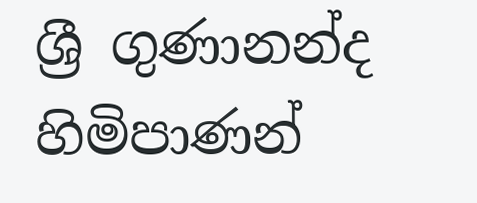ශ්‍රී ගුණානන්ද හිමිපාණන්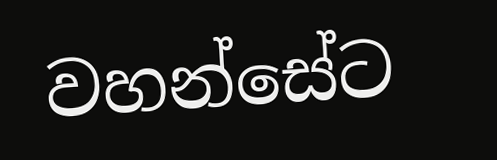වහන්සේට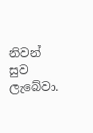නිවන් සුව ලැබේවා.